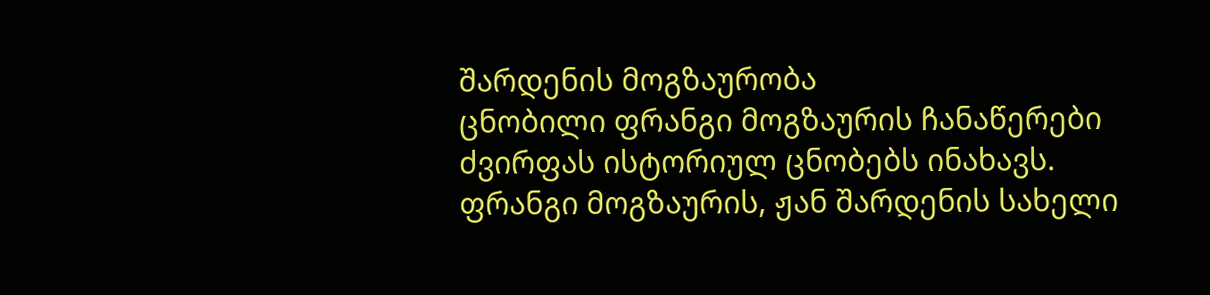შარდენის მოგზაურობა
ცნობილი ფრანგი მოგზაურის ჩანაწერები ძვირფას ისტორიულ ცნობებს ინახავს.
ფრანგი მოგზაურის, ჟან შარდენის სახელი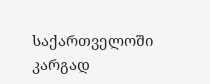საქართველოში კარგად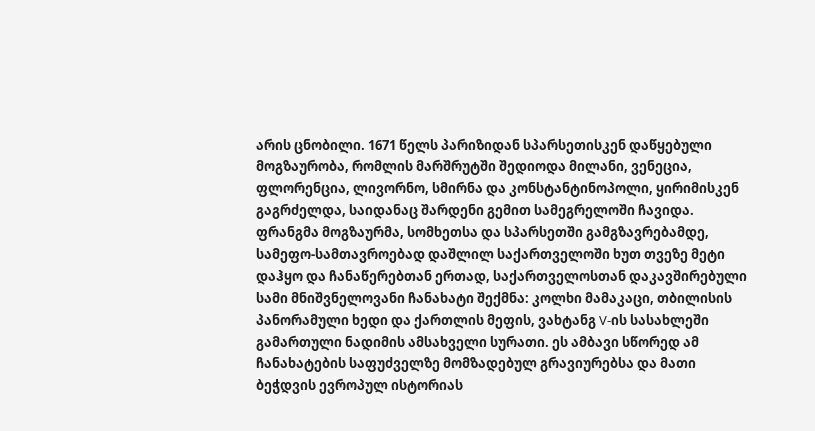არის ცნობილი. 1671 წელს პარიზიდან სპარსეთისკენ დაწყებული მოგზაურობა, რომლის მარშრუტში შედიოდა მილანი, ვენეცია, ფლორენცია, ლივორნო, სმირნა და კონსტანტინოპოლი, ყირიმისკენ გაგრძელდა, საიდანაც შარდენი გემით სამეგრელოში ჩავიდა. ფრანგმა მოგზაურმა, სომხეთსა და სპარსეთში გამგზავრებამდე, სამეფო-სამთავროებად დაშლილ საქართველოში ხუთ თვეზე მეტი დაჰყო და ჩანაწერებთან ერთად, საქართველოსთან დაკავშირებული სამი მნიშვნელოვანი ჩანახატი შექმნა: კოლხი მამაკაცი, თბილისის პანორამული ხედი და ქართლის მეფის, ვახტანგ V-ის სასახლეში გამართული ნადიმის ამსახველი სურათი. ეს ამბავი სწორედ ამ ჩანახატების საფუძველზე მომზადებულ გრავიურებსა და მათი ბეჭდვის ევროპულ ისტორიას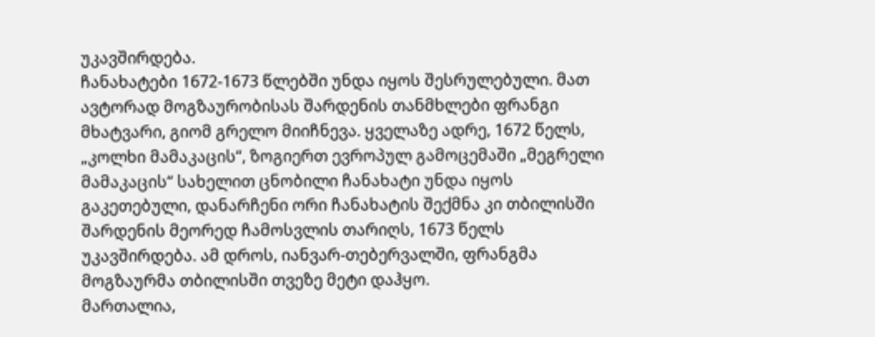უკავშირდება.
ჩანახატები 1672-1673 წლებში უნდა იყოს შესრულებული. მათ ავტორად მოგზაურობისას შარდენის თანმხლები ფრანგი მხატვარი, გიომ გრელო მიიჩნევა. ყველაზე ადრე, 1672 წელს, „კოლხი მამაკაცის“, ზოგიერთ ევროპულ გამოცემაში „მეგრელი მამაკაცის“ სახელით ცნობილი ჩანახატი უნდა იყოს გაკეთებული, დანარჩენი ორი ჩანახატის შექმნა კი თბილისში შარდენის მეორედ ჩამოსვლის თარიღს, 1673 წელს უკავშირდება. ამ დროს, იანვარ-თებერვალში, ფრანგმა მოგზაურმა თბილისში თვეზე მეტი დაჰყო.
მართალია,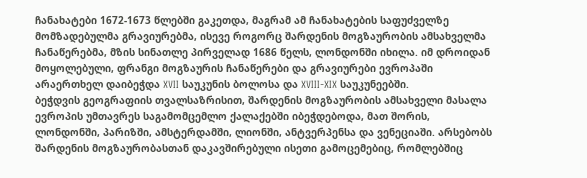ჩანახატები 1672-1673 წლებში გაკეთდა, მაგრამ ამ ჩანახატების საფუძველზე მომზადებულმა გრავიურებმა, ისევე როგორც შარდენის მოგზაურობის ამსახველმა ჩანაწერებმა, მზის სინათლე პირველად 1686 წელს, ლონდონში იხილა. იმ დროიდან მოყოლებული, ფრანგი მოგზაურის ჩანაწერები და გრავიურები ევროპაში არაერთხელ დაიბეჭდა XVII საუკუნის ბოლოსა და XVIII-XIX საუკუნეებში.
ბეჭდვის გეოგრაფიის თვალსაზრისით, შარდენის მოგზაურობის ამსახველი მასალა ევროპის უმთავრეს საგამომცემლო ქალაქებში იბეჭდებოდა, მათ შორის, ლონდონში, პარიზში, ამსტერდამში, ლიონში, ანტვერპენსა და ვენეციაში. არსებობს შარდენის მოგზაურობასთან დაკავშირებული ისეთი გამოცემებიც, რომლებშიც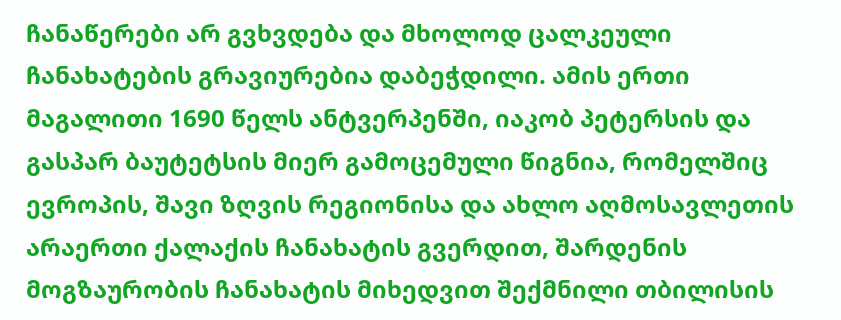ჩანაწერები არ გვხვდება და მხოლოდ ცალკეული ჩანახატების გრავიურებია დაბეჭდილი. ამის ერთი მაგალითი 1690 წელს ანტვერპენში, იაკობ პეტერსის და გასპარ ბაუტეტსის მიერ გამოცემული წიგნია, რომელშიც ევროპის, შავი ზღვის რეგიონისა და ახლო აღმოსავლეთის არაერთი ქალაქის ჩანახატის გვერდით, შარდენის მოგზაურობის ჩანახატის მიხედვით შექმნილი თბილისის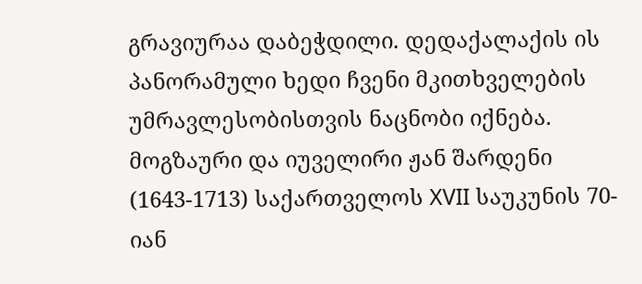გრავიურაა დაბეჭდილი. დედაქალაქის ის პანორამული ხედი ჩვენი მკითხველების უმრავლესობისთვის ნაცნობი იქნება.
მოგზაური და იუველირი ჟან შარდენი (1643-1713) საქართველოს XVII საუკუნის 70-იან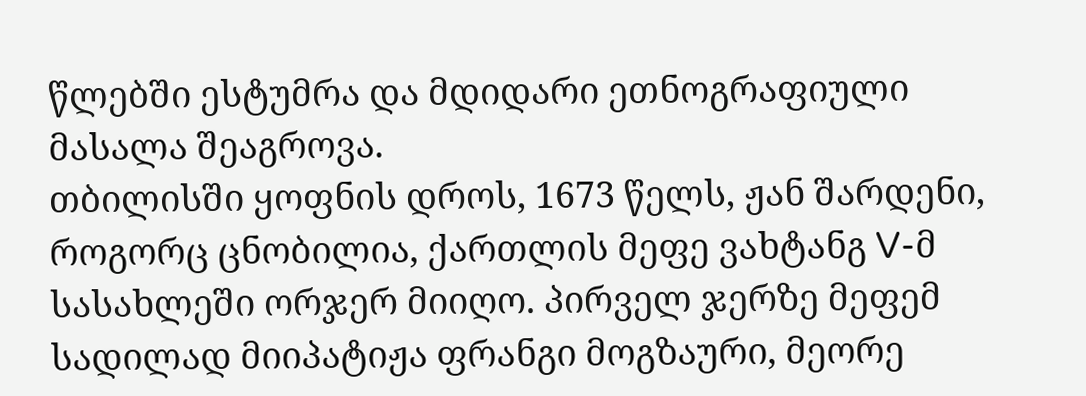წლებში ესტუმრა და მდიდარი ეთნოგრაფიული მასალა შეაგროვა.
თბილისში ყოფნის დროს, 1673 წელს, ჟან შარდენი, როგორც ცნობილია, ქართლის მეფე ვახტანგ V-მ სასახლეში ორჯერ მიიღო. პირველ ჯერზე მეფემ სადილად მიიპატიჟა ფრანგი მოგზაური, მეორე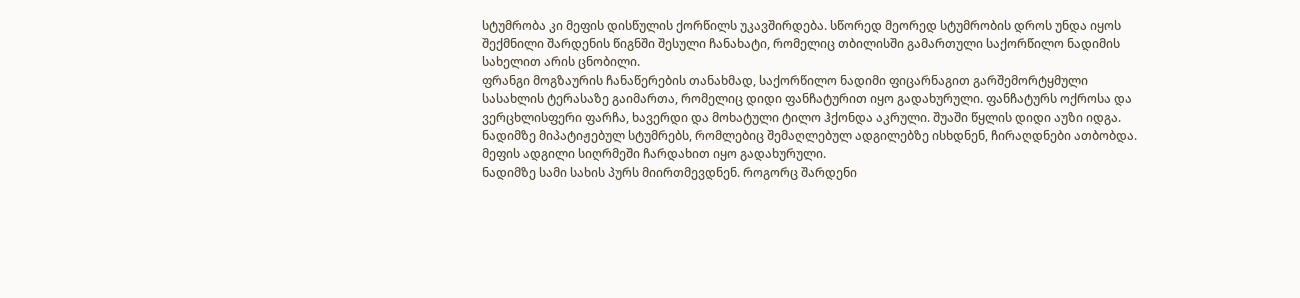სტუმრობა კი მეფის დისწულის ქორწილს უკავშირდება. სწორედ მეორედ სტუმრობის დროს უნდა იყოს შექმნილი შარდენის წიგნში შესული ჩანახატი, რომელიც თბილისში გამართული საქორწილო ნადიმის სახელით არის ცნობილი.
ფრანგი მოგზაურის ჩანაწერების თანახმად, საქორწილო ნადიმი ფიცარნაგით გარშემორტყმული სასახლის ტერასაზე გაიმართა, რომელიც დიდი ფანჩატურით იყო გადახურული. ფანჩატურს ოქროსა და ვერცხლისფერი ფარჩა, ხავერდი და მოხატული ტილო ჰქონდა აკრული. შუაში წყლის დიდი აუზი იდგა. ნადიმზე მიპატიჟებულ სტუმრებს, რომლებიც შემაღლებულ ადგილებზე ისხდნენ, ჩირაღდნები ათბობდა. მეფის ადგილი სიღრმეში ჩარდახით იყო გადახურული.
ნადიმზე სამი სახის პურს მიირთმევდნენ. როგორც შარდენი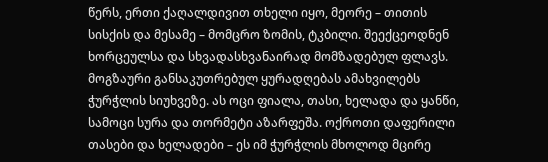წერს, ერთი ქაღალდივით თხელი იყო, მეორე – თითის სისქის და მესამე – მომცრო ზომის, ტკბილი. შეექცეოდნენ ხორცეულსა და სხვადასხვანაირად მომზადებულ ფლავს.
მოგზაური განსაკუთრებულ ყურადღებას ამახვილებს ჭურჭლის სიუხვეზე. ას ოცი ფიალა, თასი, ხელადა და ყანწი, სამოცი სურა და თორმეტი აზარფეშა. ოქროთი დაფერილი თასები და ხელადები – ეს იმ ჭურჭლის მხოლოდ მცირე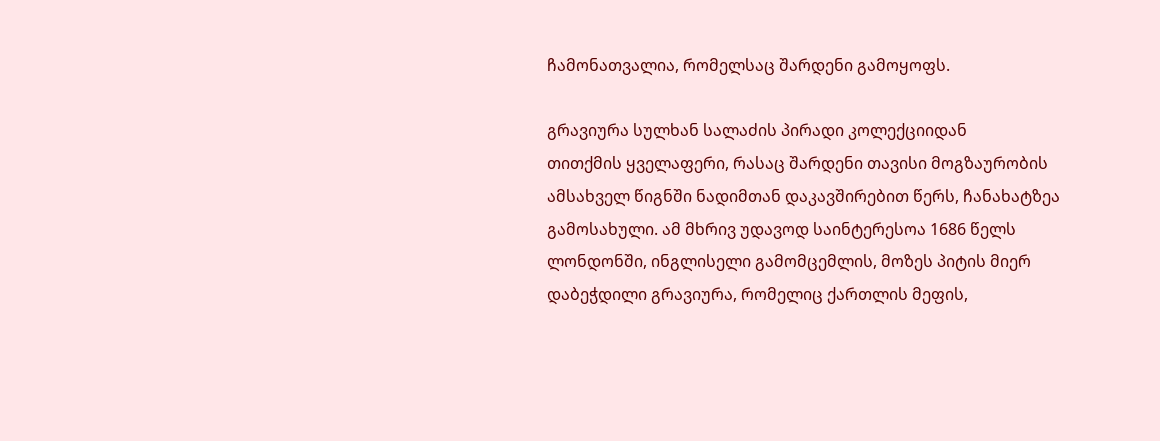ჩამონათვალია, რომელსაც შარდენი გამოყოფს.

გრავიურა სულხან სალაძის პირადი კოლექციიდან
თითქმის ყველაფერი, რასაც შარდენი თავისი მოგზაურობის ამსახველ წიგნში ნადიმთან დაკავშირებით წერს, ჩანახატზეა გამოსახული. ამ მხრივ უდავოდ საინტერესოა 1686 წელს ლონდონში, ინგლისელი გამომცემლის, მოზეს პიტის მიერ დაბეჭდილი გრავიურა, რომელიც ქართლის მეფის,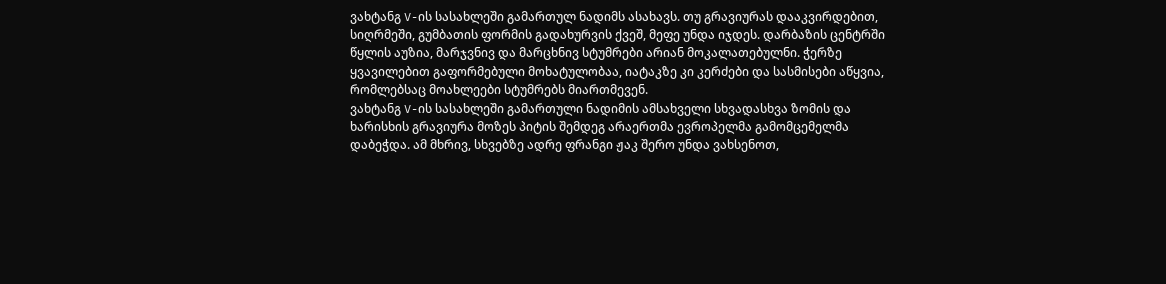ვახტანგ V-ის სასახლეში გამართულ ნადიმს ასახავს. თუ გრავიურას დააკვირდებით, სიღრმეში, გუმბათის ფორმის გადახურვის ქვეშ, მეფე უნდა იჯდეს. დარბაზის ცენტრში წყლის აუზია, მარჯვნივ და მარცხნივ სტუმრები არიან მოკალათებულნი. ჭერზე ყვავილებით გაფორმებული მოხატულობაა, იატაკზე კი კერძები და სასმისები აწყვია, რომლებსაც მოახლეები სტუმრებს მიართმევენ.
ვახტანგ V-ის სასახლეში გამართული ნადიმის ამსახველი სხვადასხვა ზომის და ხარისხის გრავიურა მოზეს პიტის შემდეგ არაერთმა ევროპელმა გამომცემელმა დაბეჭდა. ამ მხრივ, სხვებზე ადრე ფრანგი ჟაკ შერო უნდა ვახსენოთ,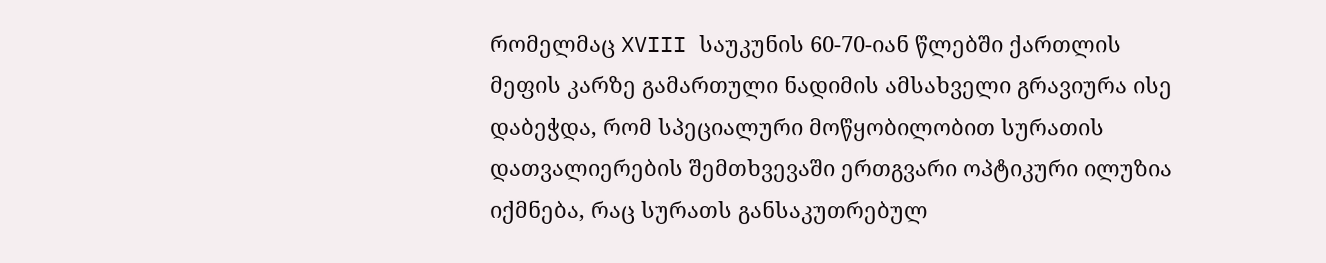რომელმაც XVIII საუკუნის 60-70-იან წლებში ქართლის მეფის კარზე გამართული ნადიმის ამსახველი გრავიურა ისე დაბეჭდა, რომ სპეციალური მოწყობილობით სურათის დათვალიერების შემთხვევაში ერთგვარი ოპტიკური ილუზია იქმნება, რაც სურათს განსაკუთრებულ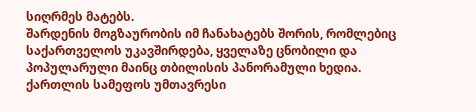სიღრმეს მატებს.
შარდენის მოგზაურობის იმ ჩანახატებს შორის, რომლებიც საქართველოს უკავშირდება, ყველაზე ცნობილი და პოპულარული მაინც თბილისის პანორამული ხედია. ქართლის სამეფოს უმთავრესი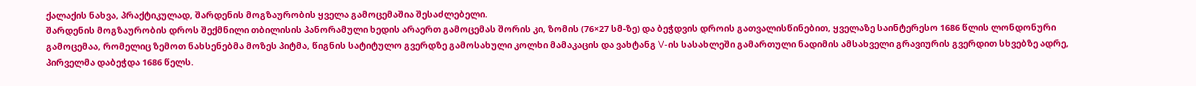ქალაქის ნახვა, პრაქტიკულად, შარდენის მოგზაურობის ყველა გამოცემაშია შესაძლებელი.
შარდენის მოგზაურობის დროს შექმნილი თბილისის პანორამული ხედის არაერთ გამოცემას შორის კი, ზომის (76×27 სმ-ზე) და ბეჭდვის დროის გათვალისწინებით, ყველაზე საინტერესო 1686 წლის ლონდონური გამოცემაა, რომელიც ზემოთ ნახსენებმა მოზეს პიტმა, წიგნის სატიტულო გვერდზე გამოსახული კოლხი მამაკაცის და ვახტანგ V-ის სასახლეში გამართული ნადიმის ამსახველი გრავიურის გვერდით სხვებზე ადრე, პირველმა დაბეჭდა 1686 წელს.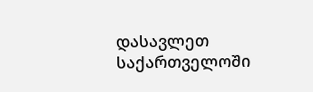დასავლეთ საქართველოში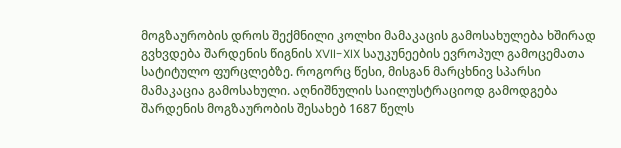მოგზაურობის დროს შექმნილი კოლხი მამაკაცის გამოსახულება ხშირად გვხვდება შარდენის წიგნის XVII-XIX საუკუნეების ევროპულ გამოცემათა სატიტულო ფურცლებზე. როგორც წესი, მისგან მარცხნივ სპარსი მამაკაცია გამოსახული. აღნიშნულის საილუსტრაციოდ გამოდგება შარდენის მოგზაურობის შესახებ 1687 წელს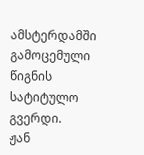ამსტერდამში გამოცემული წიგნის სატიტულო გვერდი.
ჟან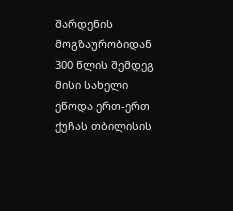შარდენის მოგზაურობიდან 300 წლის შემდეგ მისი სახელი ეწოდა ერთ-ერთ ქუჩას თბილისის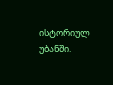ისტორიულ უბანში.